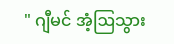" ဂျီမင် အံ့ဩသွား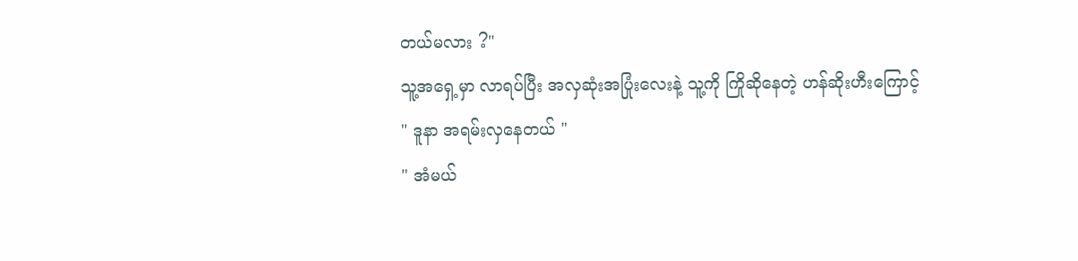တယ်မလား ?"
သူ့အရှေ့မှာ လာရပ်ပြီး အလှဆုံးအပြုံးလေးနဲ့ သူ့ကို ကြိုဆိုနေတဲ့ ဟန်ဆိုးဟီးကြောင့်
" ဒူနာ အရမ်းလှနေတယ် "
" အံမယ်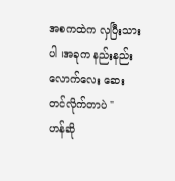အစကထဲက လှပြီးသားပါ ၊အခုက နည်းနည်းလောက်လေး ဆေးတင်လိုက်တာပဲ "
ဟန်ဆို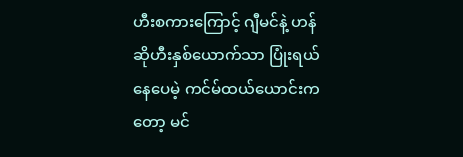ဟီးစကားကြောင့် ဂျီမင်နဲ့ ဟန်ဆိုဟီးနှစ်ယောက်သာ ပြုံးရယ်နေပေမဲ့ ကင်မ်ထယ်ယောင်းကတော့ မင်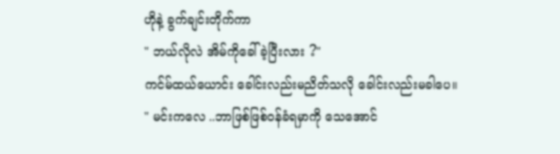ဟိုနဲ့ ခွက်ချင်းတိုက်ကာ
" ဘယ်လိုလဲ အိမ်ကိုခေါ်ခဲ့ပြီးလား ?"
ကင်မ်ထယ်ယောင်း ခေါင်းလည်းမညိတ်သလို ခေါင်းလည်းမခါပေ။
" မင်းကလေ ..ဘာဖြစ်ဖြစ်၀န်ခံရမှာကို သေအောင်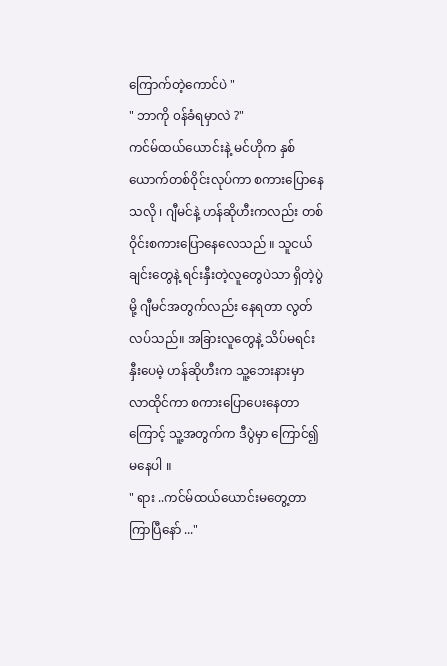ကြောက်တဲ့ကောင်ပဲ "
" ဘာကို ၀န်ခံရမှာလဲ ?"
ကင်မ်ထယ်ယောင်းနဲ့ မင်ဟိုက နှစ်ယောက်တစ်ဝိုင်းလုပ်ကာ စကားပြောနေသလို ၊ ဂျီမင်နဲ့ ဟန်ဆိုဟီးကလည်း တစ်ဝိုင်းစကားပြောနေလေသည် ။ သူငယ်ချင်းတွေနဲ့ ရင်းနှီးတဲ့လူတွေပဲသာ ရှိတဲ့ပွဲမို့ ဂျီမင်အတွက်လည်း နေရတာ လွတ်လပ်သည်။ အခြားလူတွေနဲ့ သိပ်မရင်းနှီးပေမဲ့ ဟန်ဆိုဟီးက သူ့ဘေးနားမှာ လာထိုင်ကာ စကားပြောပေးနေတာကြောင့် သူ့အတွက်က ဒီပွဲမှာ ကြောင်၍မနေပါ ။
" ရား ..ကင်မ်ထယ်ယောင်းမတွေ့တာ ကြာပြီနော် ..."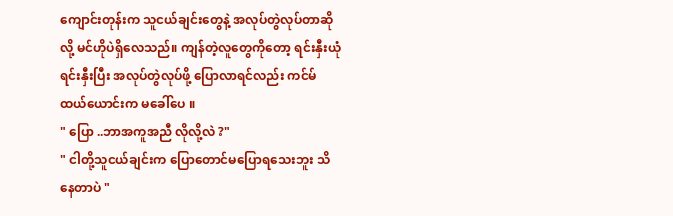ကျောင်းတုန်းက သူငယ်ချင်းတွေနဲ့ အလုပ်တွဲလုပ်တာဆိုလို့ မင်ဟိုပဲရှိလေသည်။ ကျန်တဲ့လူတွေကိုတော့ ရင်းနှီးယုံ ရင်းနှီးပြီး အလုပ်တွဲလုပ်ဖို့ ပြောလာရင်လည်း ကင်မ်ထယ်ယောင်းက မခေါ်ပေ ။
" ပြော ..ဘာအကူအညီ လိုလို့လဲ ?"
" ငါတို့သူငယ်ချင်းက ပြောတောင်မပြောရသေးဘူး သိနေတာပဲ "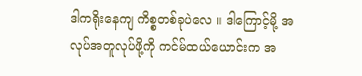ဒါကရိုးနေကျ ကိစ္စတစ်ခုပဲလေ ။ ဒါကြောင့်မို့ အလုပ်အတူလုပ်ဖို့ကို ကင်မ်ထယ်ယောင်းက အ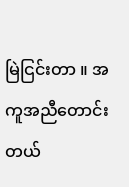မြဲငြင်းတာ ။ အကူအညီတောင်းတယ်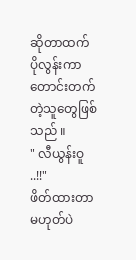ဆိုတာထက် ပိုလွန်းကာ တောင်းတက်တဲ့သူတွေဖြစ်သည် ။
" လီယွန်းဝူ ..!!"
ဖိတ်ထားတာမဟုတ်ပဲ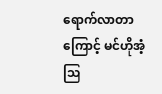ရောက်လာတာကြောင့် မင်ဟိုအံ့ဩ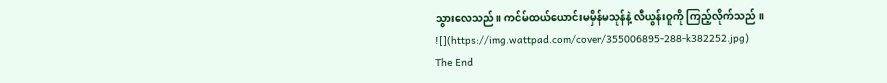သွားလေသည်။ ကင်မ်ထယ်ယောင်းမမှိန်မသုန်နဲ့ လီယွန်းဝူကို ကြည့်လိုက်သည် ။
![](https://img.wattpad.com/cover/355006895-288-k382252.jpg)
The End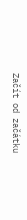Začít od začátku